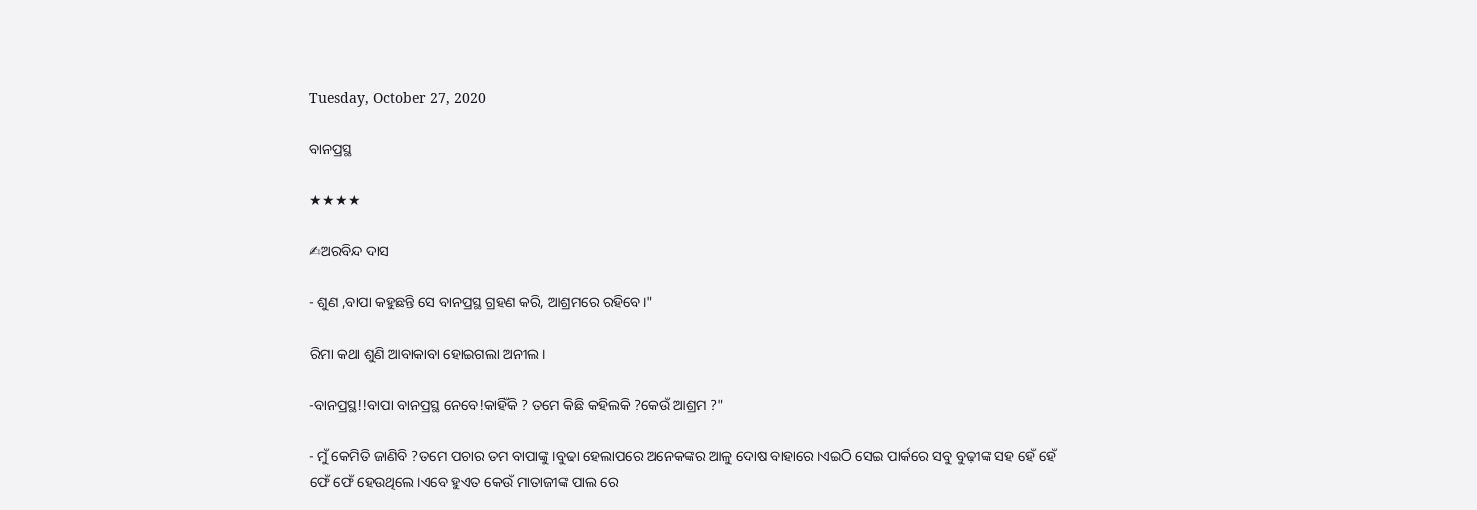Tuesday, October 27, 2020

ବାନପ୍ରସ୍ଥ

★★★★

✍ଅରବିନ୍ଦ ଦାସ

- ଶୁଣ ,ବାପା କହୁଛନ୍ତି ସେ ବାନପ୍ରସ୍ଥ ଗ୍ରହଣ କରି, ଆଶ୍ରମରେ ରହିବେ।"

ରିମା କଥା ଶୁଣି ଆବାକାବା ହୋଇଗଲା ଅନୀଲ।

-ବାନପ୍ରସ୍ଥ!!ବାପା ବାନପ୍ରସ୍ଥ ନେବେ!କାହିଁକି ? ତମେ କିଛି କହିଲକି ?କେଉଁ ଆଶ୍ରମ ?"

- ମୁଁ କେମିତି ଜାଣିବି ?ତମେ ପଚାର ତମ ବାପାଙ୍କୁ।ବୁଢା ହେଲାପରେ ଅନେକଙ୍କର ଆଳୁ ଦୋଷ ବାହାରେ।ଏଇଠି ସେଇ ପାର୍କରେ ସବୁ ବୁଢ଼ୀଙ୍କ ସହ ହେଁ ହେଁ ଫେଁ ଫେଁ ହେଉଥିଲେ।ଏବେ ହୁଏତ କେଉଁ ମାତାଜୀଙ୍କ ପାଲ ରେ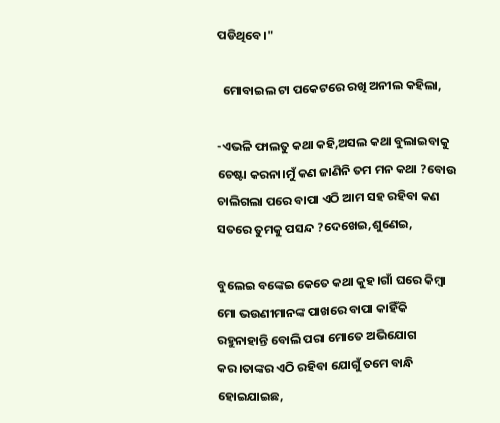ପଡିଥିବେ।"

  ମୋବାଇଲ ଟା ପକେଟରେ ରଖି ଅନୀଲ କହିଲା,

-ଏଭଳି ଫାଲତୁ କଥା କହି,ଅସଲ କଥା ବୁଲାଇବାକୁ ଚେଷ୍ଟା କରନା।ମୁଁ କଣ ଜାଣିନି ତମ ମନ କଥା ?ବୋଉ ଚାଲିଗଲା ପରେ ବାପା ଏଠି ଆମ ସହ ରହିବା କଣ ସତରେ ତୁମକୁ ପସନ୍ଦ ?ଦେଖେଇ,ଶୁଣେଇ,

ବୁଲେଇ ବଙ୍କେଇ କେତେ କଥା କୁହ।ଗାଁ ଘରେ କିମ୍ବା ମୋ ଭଉଣୀମାନଙ୍କ ପାଖରେ ବାପା କାହିଁକି ରହୁନାହାନ୍ତି ବୋଲି ପରା ମୋତେ ଅଭିଯୋଗ କର।ତାଙ୍କର ଏଠି ରହିବା ଯୋଗୁଁ ତମେ ବାନ୍ଧି ହୋଇଯାଇଛ,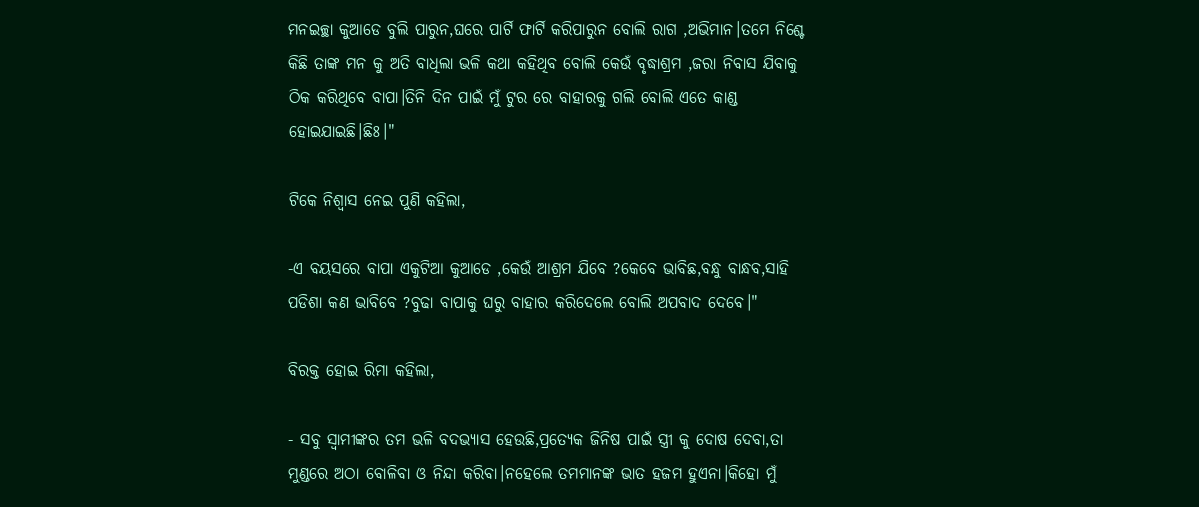ମନଇଚ୍ଛା କୁଆଡେ ବୁଲି ପାରୁନ,ଘରେ ପାର୍ଟି ଫାର୍ଟି କରିପାରୁନ ବୋଲି ରାଗ ,ଅଭିମାନ।ତମେ ନିଶ୍ଚେ କିଛି ତାଙ୍କ ମନ କୁ ଅତି ବାଧିଲା ଭଳି କଥା କହିଥିବ ବୋଲି କେଉଁ ବୃଦ୍ଧାଶ୍ରମ ,ଜରା ନିବାସ ଯିବାକୁ ଠିକ କରିଥିବେ ବାପା।ତିନି ଦିନ ପାଇଁ ମୁଁ ଟୁର ରେ ବାହାରକୁ ଗଲି ବୋଲି ଏତେ କାଣ୍ଡ ହୋଇଯାଇଛି।ଛିଃ।"

ଟିକେ ନିଶ୍ବାସ ନେଇ ପୁଣି କହିଲା,

-ଏ ବୟସରେ ବାପା ଏକୁଟିଆ କୁଆଡେ ,କେଉଁ ଆଶ୍ରମ ଯିବେ ?କେବେ ଭାବିଛ,ବନ୍ଧୁ ବାନ୍ଧବ,ସାହି ପଡିଶା କଣ ଭାବିବେ ?ବୁଢା ବାପାକୁ ଘରୁ ବାହାର କରିଦେଲେ ବୋଲି ଅପବାଦ ଦେବେ।"

ବିରକ୍ତ ହୋଇ ରିମା କହିଲା,

- ସବୁ ସ୍ବାମୀଙ୍କର ତମ ଭଳି ବଦଭ୍ୟାସ ହେଉଛି,ପ୍ରତ୍ୟେକ ଜିନିଷ ପାଇଁ ସ୍ତ୍ରୀ କୁ ଦୋଷ ଦେବା,ତା ମୁଣ୍ଡରେ ଅଠା ବୋଳିବା ଓ ନିନ୍ଦା କରିବା।ନହେଲେ ତମମାନଙ୍କ ଭାତ ହଜମ ହୁଏନା।କିହୋ ମୁଁ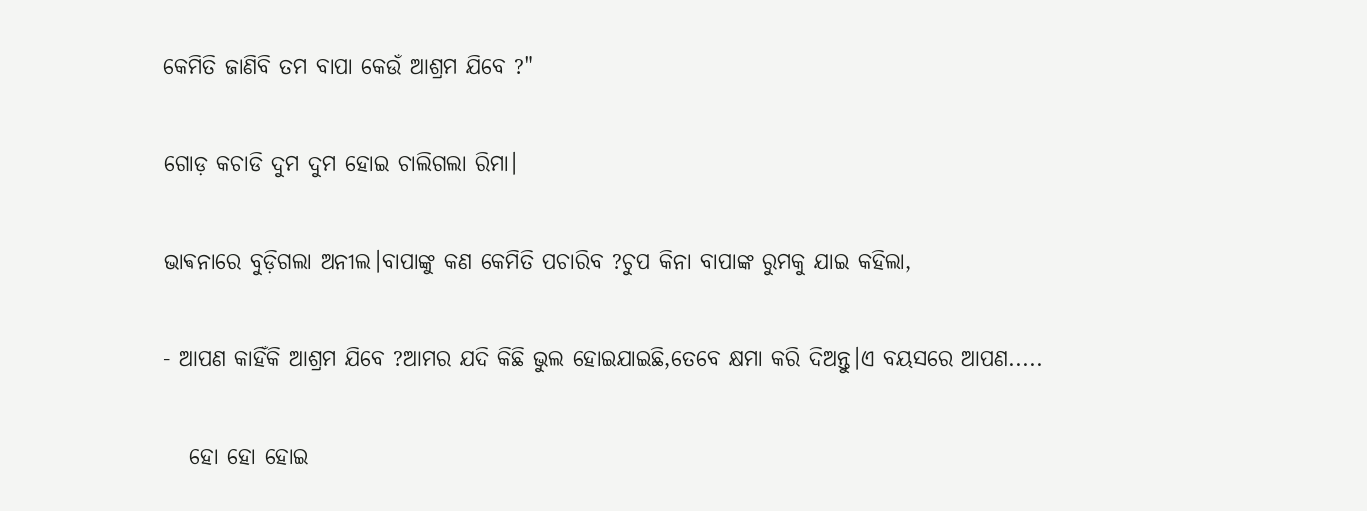କେମିତି ଜାଣିବି ତମ ବାପା କେଉଁ ଆଶ୍ରମ ଯିବେ ?"

ଗୋଡ଼ କଚାଡି ଦୁମ ଦୁମ ହୋଇ ଚାଲିଗଲା ରିମା।

ଭାଵନାରେ ବୁଡ଼ିଗଲା ଅନୀଲ।ବାପାଙ୍କୁ କଣ କେମିତି ପଚାରିବ ?ଚୁପ କିନା ବାପାଙ୍କ ରୁମକୁ ଯାଇ କହିଲା,

- ଆପଣ କାହିଁକି ଆଶ୍ରମ ଯିବେ ?ଆମର ଯଦି କିଛି ଭୁଲ ହୋଇଯାଇଛି,ତେବେ କ୍ଷମା କରି ଦିଅନ୍ତୁ।ଏ ବୟସରେ ଆପଣ.....

   ହୋ ହୋ ହୋଇ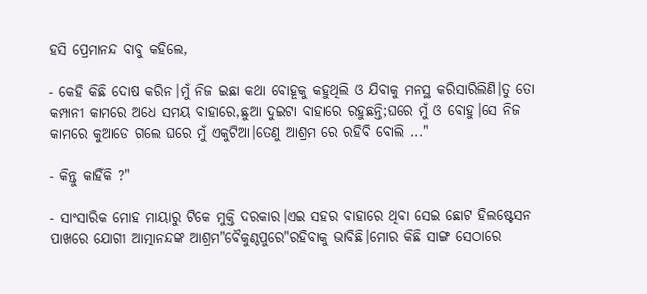ହସି ପ୍ରେମାନନ୍ଦ ବାବୁ କହିଲେ,

- କେହି କିଛି ଦୋଷ କରିନ।ମୁଁ ନିଜ ଇଛା କଥା ବୋହୂକୁ କହୁଥିଲି ଓ ଯିବାକୁ ମନସ୍ଥ କରିସାରିଲିଣି।ତୁ ତୋ କମ୍ପାନୀ କାମରେ ଅଧେ ସମୟ ବାହାରେ,ଛୁଆ ଦୁଇଟା ବାହାରେ ରହୁଛନ୍ତି;ଘରେ ମୁଁ ଓ ବୋହୁ।ସେ ନିଜ କାମରେ କୁଆଡେ ଗଲେ ଘରେ ମୁଁ ଏକୁଟିଆ।ତେଣୁ ଆଶ୍ରମ ରେ ରହିବି ବୋଲି ..."

- କିନ୍ତୁ କାହିଁକି ?"

- ସାଂସାରିକ ମୋହ ମାୟାରୁ ଟିକେ ମୁକ୍ତି ଦରକାର।ଏଇ ସହର ବାହାରେ ଥିବା ସେଇ ଛୋଟ ହିଲଷ୍ଟେସନ ପାଖରେ ଯୋଗୀ ଆତ୍ମାନନ୍ଦଙ୍କ ଆଶ୍ରମ"ବୈକୁଣ୍ଠପୁରେ"ରହିବାକୁ ଭାବିଛି।ମୋର କିଛି ସାଙ୍ଗ ସେଠାରେ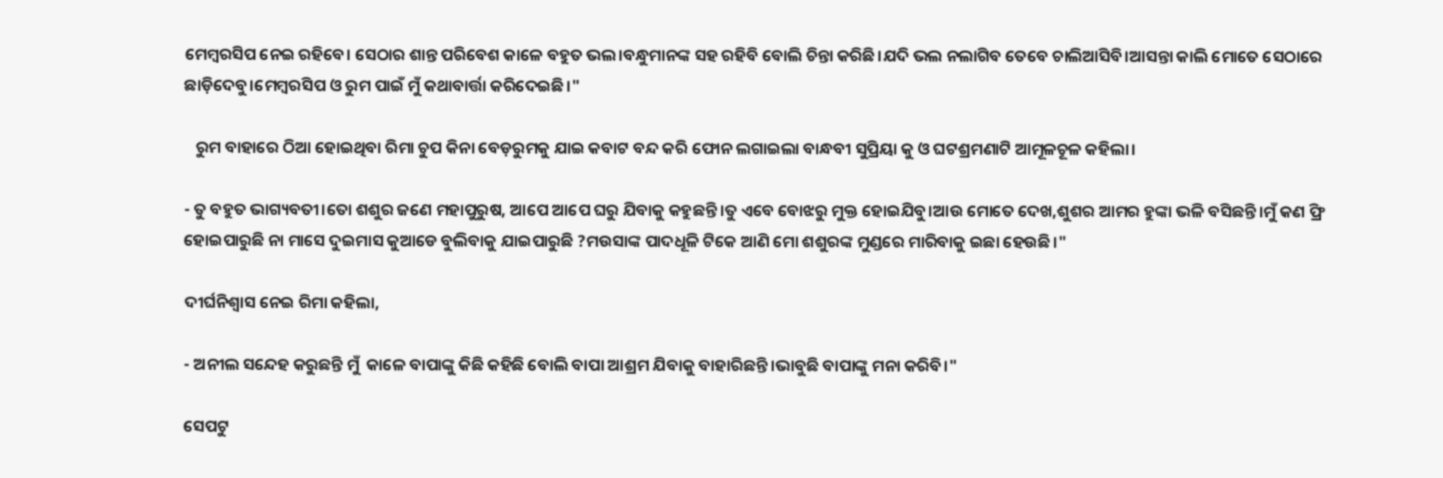ମେମ୍ବରସିପ ନେଇ ରହିବେ। ସେଠାର ଶାନ୍ତ ପରିବେଶ କାଳେ ବହୁତ ଭଲ।ବନ୍ଧୁମାନଙ୍କ ସହ ରହିବି ବୋଲି ଚିନ୍ତା କରିଛି।ଯଦି ଭଲ ନଲାଗିବ ତେବେ ଚାଲିଆସିବି।ଆସନ୍ତା କାଲି ମୋତେ ସେଠାରେ ଛାଡ଼ିଦେବୁ।ମେମ୍ବରସିପ ଓ ରୁମ ପାଇଁ ମୁଁ କଥାବାର୍ତ୍ତା କରିଦେଇଛି।"

   ରୁମ ବାହାରେ ଠିଆ ହୋଇଥିବା ରିମା ଚୁପ କିନା ବେଡ଼ରୁମକୁ ଯାଇ କବାଟ ବନ୍ଦ କରି ଫୋନ ଲଗାଇଲା ବାନ୍ଧବୀ ସୁପ୍ରିୟା କୁ ଓ ଘଟଶ୍ରମଣାଟି ଆମୂଳଚୂଳ କହିଲା।

- ତୁ ବହୁତ ଭାଗ୍ୟବତୀ।ତୋ ଶଶୁର ଜଣେ ମହାପୁରୁଷ, ଆପେ ଆପେ ଘରୁ ଯିବାକୁ କହୁଛନ୍ତି।ତୁ ଏବେ ବୋଝରୁ ମୁକ୍ତ ହୋଇଯିବୁ।ଆଉ ମୋତେ ଦେଖ,ଶୁଶର ଆମର ହୁଙ୍କା ଭଳି ବସିଛନ୍ତି।ମୁଁ କଣ ଫ୍ରି ହୋଇପାରୁଛି ନା ମାସେ ଦୁଇମାସ କୁଆଡେ ବୁଲିବାକୁ ଯାଇପାରୁଛି ?ମଉସାଙ୍କ ପାଦଧୂଳି ଟିକେ ଆଣି ମୋ ଶଶୁରଙ୍କ ମୁଣ୍ଡରେ ମାରିବାକୁ ଇଛା ହେଉଛି।"

ଦୀର୍ଘନିଶ୍ବାସ ନେଇ ରିମା କହିଲା,

- ଅନୀଲ ସନ୍ଦେହ କରୁଛନ୍ତି ମୁଁ  କାଳେ ବାପାଙ୍କୁ କିଛି କହିଛି ବୋଲି ବାପା ଆଶ୍ରମ ଯିବାକୁ ବାହାରିଛନ୍ତି।ଭାବୁଛି ବାପାଙ୍କୁ ମନା କରିବି।"

ସେପଟୁ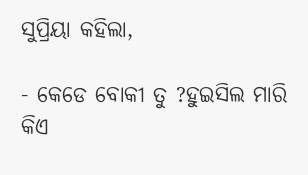ସୁପ୍ରିୟା କହିଲା,

- କେଡେ ବୋକୀ ତୁ ?ହୁଇସିଲ ମାରି କିଏ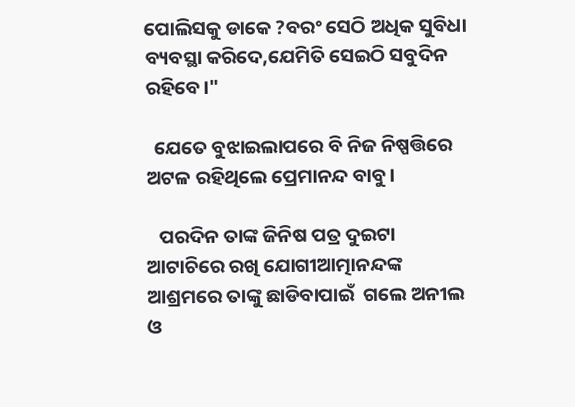ପୋଲିସକୁ ଡାକେ ?ବରଂ ସେଠି ଅଧିକ ସୁବିଧା ବ୍ୟବସ୍ଥା କରିଦେ,ଯେମିତି ସେଇଠି ସବୁଦିନ ରହିବେ।"

  ଯେତେ ବୁଝାଇଲାପରେ ବି ନିଜ ନିଷ୍ପତ୍ତିରେ ଅଟଳ ରହିଥିଲେ ପ୍ରେମାନନ୍ଦ ବାବୁ।

   ପରଦିନ ତାଙ୍କ ଜିନିଷ ପତ୍ର ଦୁଇଟା ଆଟାଚିରେ ରଖି ଯୋଗୀଆତ୍ମାନନ୍ଦଙ୍କ ଆଶ୍ରମରେ ତାଙ୍କୁ ଛାଡିବାପାଇଁ  ଗଲେ ଅନୀଲ ଓ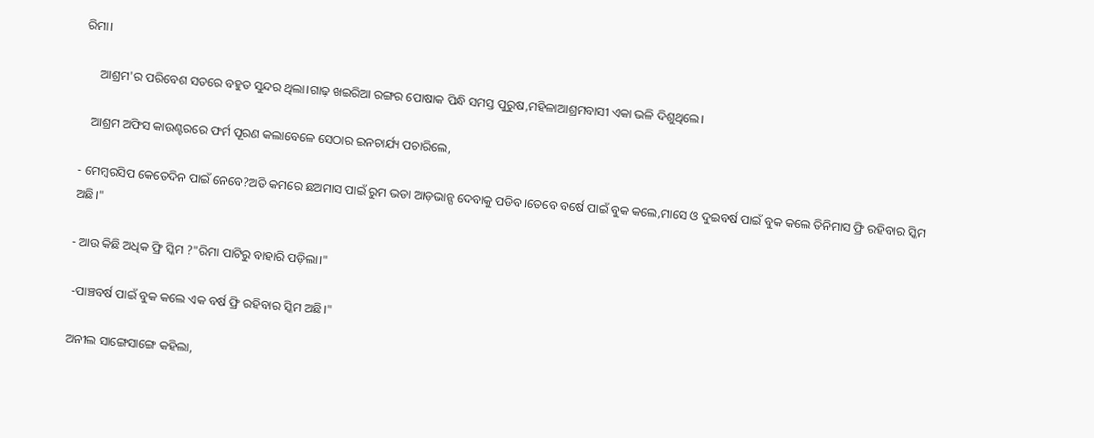ରିମା।

     ଆଶ୍ରମ'ର ପରିବେଶ ସତରେ ବହୁତ ସୁନ୍ଦର ଥିଲା।ଗାଢ଼ ଖଇରିଆ ରଙ୍ଗର ପୋଷାକ ପିନ୍ଧି ସମସ୍ତ ପୁରୁଷ,ମହିଳାଆଶ୍ରମବାସୀ ଏକା ଭଳି ଦିଶୁଥିଲେ।

   ଆଶ୍ରମ ଅଫିସ କାଉଣ୍ଟରରେ ଫର୍ମ ପୂରଣ କଲାବେଳେ ସେଠାର ଇନଚାର୍ଯ୍ୟ ପଚାରିଲେ,

- ମେମ୍ବରସିପ କେତେଦିନ ପାଇଁ ନେବେ?ଅତି କମରେ ଛଅମାସ ପାଇଁ ରୁମ ଭଡା ଆଡ଼ଭାନ୍ସ ଦେବାକୁ ପଡିବ।ତେବେ ବର୍ଷେ ପାଇଁ ବୁକ କଲେ,ମାସେ ଓ ଦୁଇବର୍ଷ ପାଇଁ ବୁକ କଲେ ତିନିମାସ ଫ୍ରି ରହିବାର ସ୍କିମ ଅଛି।"

- ଆଉ କିଛି ଅଧିକ ଫ୍ରି ସ୍କିମ ?"ରିମା ପାଟିରୁ ବାହାରି ପଡ଼ିଲା।"

 -ପାଞ୍ଚବର୍ଷ ପାଇଁ ବୁକ କଲେ ଏକ ବର୍ଷ ଫ୍ରି ରହିବାର ସ୍କିମ ଅଛି।"

ଅନୀଲ ସାଙ୍ଗେସାଙ୍ଗେ କହିଲା,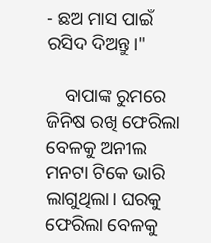- ଛଅ ମାସ ପାଇଁ ରସିଦ ଦିଅନ୍ତୁ।"

    ବାପାଙ୍କ ରୁମରେ ଜିନିଷ ରଖି ଫେରିଲା ବେଳକୁ ଅନୀଲ ମନଟା ଟିକେ ଭାରି ଲାଗୁଥିଲା। ଘରକୁ ଫେରିଲା ବେଳକୁ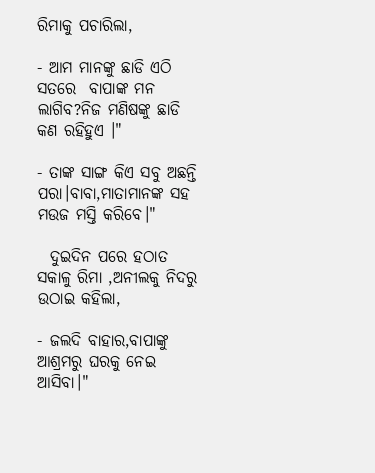ରିମାକୁ ପଚାରିଲା,

- ଆମ ମାନଙ୍କୁ ଛାଡି ଏଠି ସତରେ  ବାପାଙ୍କ ମନ ଲାଗିବ?ନିଜ ମଣିଷଙ୍କୁ ଛାଡି କଣ ରହିହୁଏ ।"

- ତାଙ୍କ ସାଙ୍ଗ କିଏ ସବୁ ଅଛନ୍ତି ପରା।ବାବା,ମାତାମାନଙ୍କ ସହ ମଉଜ ମସ୍ତି କରିବେ।"

  ଦୁଇଦିନ ପରେ ହଠାତ ସକାଳୁ ରିମା ,ଅନୀଲକୁ ନିଦରୁ ଉଠାଇ କହିଲା,

- ଜଲଦି ବାହାର,ବାପାଙ୍କୁ ଆଶ୍ରମରୁ ଘରକୁ ନେଇ ଆସିବା।"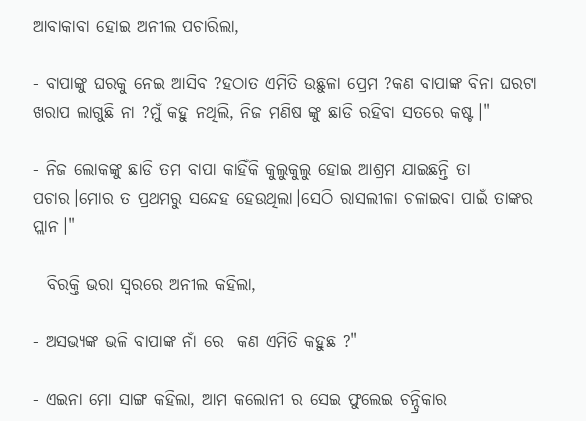ଆବାକାବା ହୋଇ ଅନୀଲ ପଚାରିଲା,

- ବାପାଙ୍କୁ ଘରକୁ ନେଇ ଆସିବ ?ହଠାତ ଏମିତି ଉଛୁଳା ପ୍ରେମ ?କଣ ବାପାଙ୍କ ବିନା ଘରଟା ଖରାପ ଲାଗୁଛି ନା ?ମୁଁ କହୁ ନଥିଲି, ନିଜ ମଣିଷ ଙ୍କୁ ଛାଡି ରହିବା ସତରେ କଷ୍ଟ।"

- ନିଜ ଲୋକଙ୍କୁ ଛାଡି ତମ ବାପା କାହିଁକି କୁଲୁକୁଲୁ ହୋଇ ଆଶ୍ରମ ଯାଇଛନ୍ତି ତା ପଚାର।ମୋର ତ ପ୍ରଥମରୁ ସନ୍ଦେହ ହେଉଥିଲା।ସେଠି ରାସଲୀଳା ଚଳାଇବା ପାଇଁ ତାଙ୍କର ପ୍ଲାନ।"

  ବିରକ୍ତି ଭରା ସ୍ୱରରେ ଅନୀଲ କହିଲା,

- ଅସଭ୍ୟଙ୍କ ଭଳି ବାପାଙ୍କ ନାଁ ରେ  କଣ ଏମିତି କହୁଛ ?"

- ଏଇନା ମୋ ସାଙ୍ଗ କହିଲା, ଆମ କଲୋନୀ ର ସେଇ ଫୁଲେଇ ଚନ୍ଦ୍ରିକାର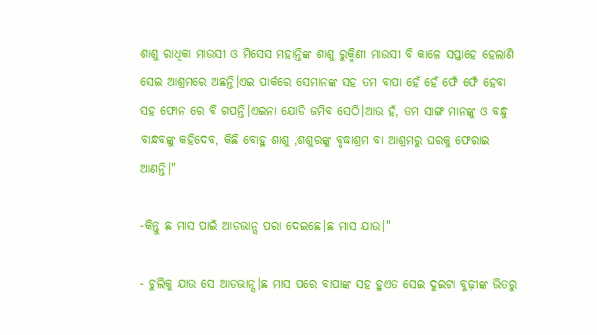ଶାଶୁ ରାଧିକା ମାଉସୀ ଓ ମିସେସ ମହାନ୍ତିଙ୍କ ଶାଶୁ ରୁକ୍ମିଣୀ ମାଉସୀ ବି କାଳେ ସପ୍ତାହେ ହେଲାଣି ସେଇ ଆଶ୍ରମରେ ଅଛନ୍ତି।ଏଇ ପାର୍କରେ ସେମାନଙ୍କ ସହ ତମ ବାପା ହେଁ ହେଁ ଫେଁ ଫେଁ ହେବା ସହ ଫୋନ ରେ ବି ଗପନ୍ତି।ଏଇନା ଯୋଡି ଜମିବ ସେଠି।ଆଉ ହଁ, ତମ ସାଙ୍ଗ ମାନଙ୍କୁ ଓ ବନ୍ଧୁ ବାନ୍ଧବଙ୍କୁ କହିଦେବ, କିଛି ବୋହୁ ଶାଶୁ ,ଶଶୁରଙ୍କୁ ବୃଦ୍ଧାଶ୍ରମ ବା ଆଶ୍ରମରୁ ଘରକୁ ଫେରାଇ ଆଣନ୍ତି।"

-କିନ୍ତୁ ଛ ମାସ ପାଇଁ ଆଡଭାନ୍ସ ପରା ଦେଇଛେ।ଛ ମାସ ଯାଉ।"

- ଚୁଲିକୁ ଯାଉ ସେ ଆଡଭାନ୍ସ।ଛ ମାସ ପରେ ବାପାଙ୍କ ସହ ହୁଏତ ସେଇ ଦୁଇଟା ବୁଢ଼ୀଙ୍କ ଭିତରୁ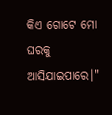କିଏ ଗୋଟେ ମୋ ଘରକୁ ଆସିଯାଇପାରେ।"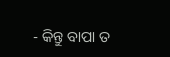- କିନ୍ତୁ ବାପା ତ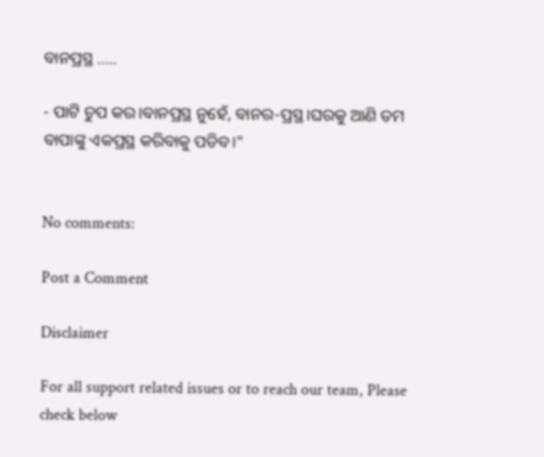ବାନପ୍ରସ୍ଥ .....

- ପାଟି ଚୁପ କର।ବାନପ୍ରସ୍ଥ ନୁହେଁ, ବାନର-ପ୍ରସ୍ଥ।ଘରକୁ ଆଣି ତମ ବାପାଙ୍କୁ ଏକପ୍ରସ୍ଥ କରିବାକୁ ପଡିବ।"


No comments:

Post a Comment

Disclaimer

For all support related issues or to reach our team, Please check below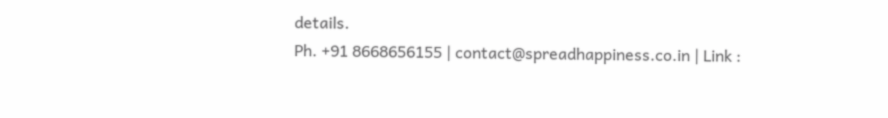details.
Ph. +91 8668656155 | contact@spreadhappiness.co.in | Link :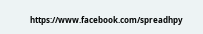https://www.facebook.com/spreadhpy